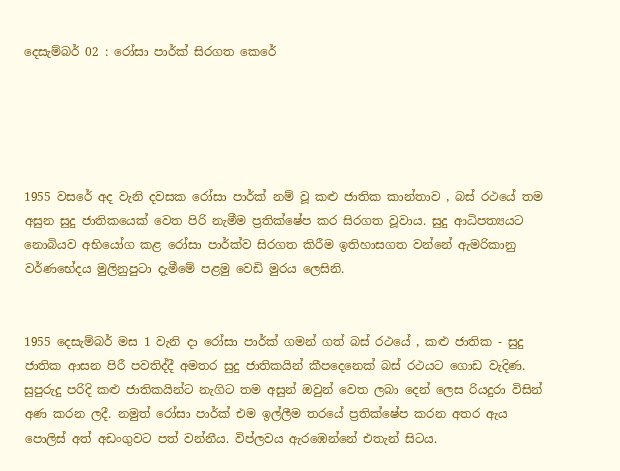දෙසැම්බර් 02 : රෝසා පාර්ක් සිරගත කෙරේ





1955 වසරේ අද වැනි දවසක රෝසා පාර්ක් නම් වූ කළු ජාතික කාන්තාව , බස් රථයේ තම අසුන සුදු ජාතිකයෙක් වෙත පිරි නැමීම ප්‍රතික්ෂේප කර සිරගත වූවාය. සුදු ආධිපත්‍යයට නොබියව අභියෝග කළ රෝසා පාර්ක්ව සිරගත කිරීම ඉතිහාසගත වන්නේ ඇමරිකානු වර්ණභේදය මුලිනුපුටා දැමීමේ පළමු වෙඩි මුරය ලෙසිනි.


1955 දෙසැම්බර් මස 1 වැනි දා රෝසා පාර්ක් ගමන් ගත් බස් රථයේ , කළු ජාතික - සුදු ජාතික ආසන පිරී පවතිද්දී අමතර සුදු ජාතිකයින් කීපදෙනෙක් බස් රථයට ගොඩ වැදිණ. සුපුරුදු පරිදි කළු ජාතිකයින්ට නැගිට තම අසුන් ඔවුන් වෙත ලබා දෙන් ලෙස රියදුරා විසින් අණ කරන ලදී. නමුත් රෝසා පාර්ක් එම ඉල්ලීම තරයේ ප්‍රතික්ෂේප කරන අතර ඇය පොලිස් අත් අඩංගුවට පත් වන්නීය. විප්ලවය ඇරඹෙන්නේ එතැන් සිටය.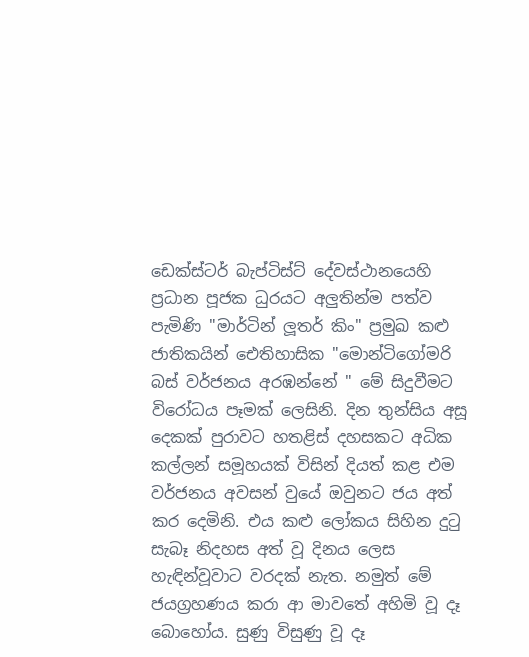ඩෙක්‌ස්‌ටර් බැප්ටිස්‌ට්‌ දේවස්ථානයෙහි ප්‍රධාන පූජක ධුරයට අලුතින්ම පත්ව පැමිණි "මාර්ටින් ලූතර් කිං" ප්‍රමුඛ කළු ජාතිකයින් ඓතිහාසික "මොන්ටිගෝමරි බස් වර්ජනය අරඹන්නේ " මේ සිදුවීමට විරෝධය පෑමක් ලෙසිනි. දින තුන්සිය අසූ දෙකක් පුරාවට හතළිස් දහසකට අධික කල්ලන් සමූහයක් විසින් දියත් කළ එම වර්ජනය අවසන් වුයේ ඔවුනට ජය අත් කර දෙමිනි. එය කළු ලෝකය සිහින දුටු සැබෑ නිදහස අත් වූ දිනය ලෙස හැඳින්වූවාට වරදක් නැත. නමුත් මේ ජයග්‍රහණය කරා ආ මාවතේ අහිමි වූ දෑ බොහෝය. සුණු විසුණු වූ දෑ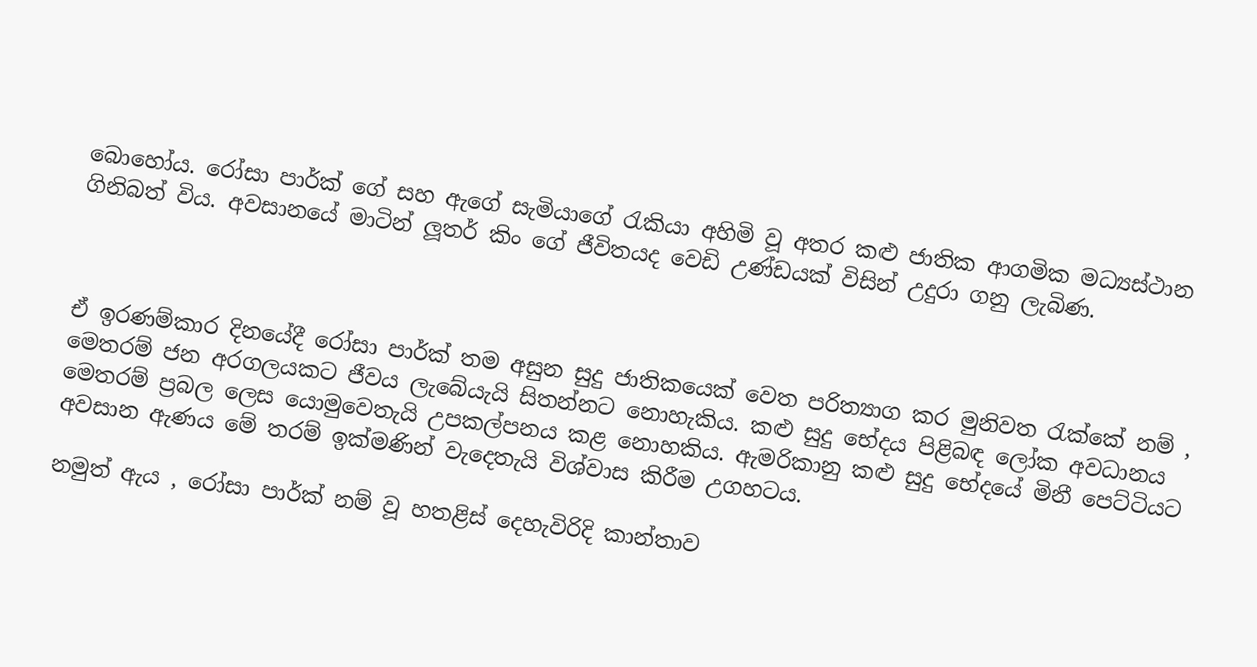බොහෝය. රෝසා පාර්ක් ගේ සහ ඇගේ සැමියාගේ රැකියා අහිමි වූ අතර කළු ජාතික ආගමික මධ්‍යස්ථාන ගිනිබත් විය. අවසානයේ මාටින් ලූතර් කිං ගේ ජීවිතයද වෙඩි උණ්ඩයක් විසින් උදුරා ගනු ලැබිණ.



ඒ ඉරණම්කාර දිනයේදී රෝසා පාර්ක් තම අසුන සුදු ජාතිකයෙක් වෙත පරිත්‍යාග කර මුනිවත රැක්කේ නම් , මෙතරම් ජන අරගලයකට ජීවය ලැබේයැයි සිතන්නට නොහැකිය. කළු සුදු භේදය පිළිබඳ ලෝක අවධානය මෙතරම් ප්‍රබල ලෙස යොමුවෙතැයි උපකල්පනය කළ නොහකිය. ඇමරිකානු කළු සුදු භේදයේ මිනී පෙට්ටියට අවසාන ඇණය මේ තරම් ඉක්මණින් වැදෙතැයි විශ්වාස කිරීම උගහටය.

නමුත් ඇය , රෝසා පාර්ක් නම් වූ හතළිස් දෙහැවිරිදි කාන්තාව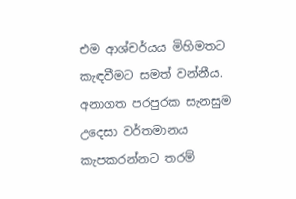එම ආශ්චර්යය මිහිමතට කැඳවීමට සමත් වන්නීය. අනාගත පරපුරක සැනසුම උදෙසා වර්තමානය කැපකරන්නට තරම්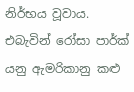නිර්භය වූවාය. එබැවින් රෝසා පාර්ක් යනු ඇමරිකානු කළු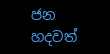ජන හදවත්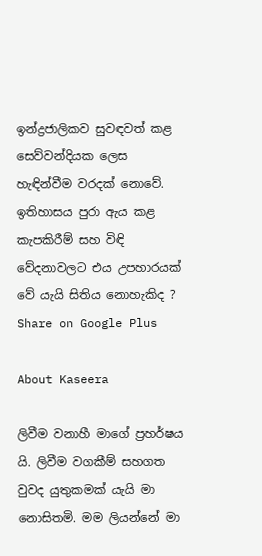ඉන්ද්‍රජාලිකව සුවඳවත් කළ සෙව්වන්දියක ලෙස හැඳින්වීම වරදක් නොවේ. ඉතිහාසය පුරා ඇය කළ කැපකිරීම් සහ විඳි වේදනාවලට එය උපහාරයක් වේ යැයි සිතිය නොහැකිද ?
Share on Google Plus

About Kaseera

ලිවීම වනාහී මාගේ ප්‍රහර්ෂය යි. ලිවීම වගකීම් සහගත වුවද යුතුකමක් යැයි මා නොසිතමි. මම ලියන්නේ මා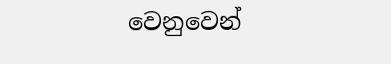වෙනුවෙන්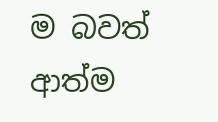ම බවත් ආත්ම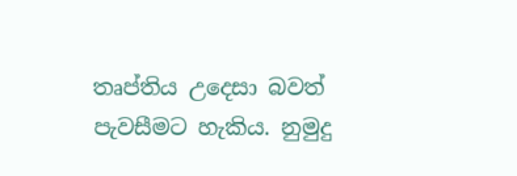තෘප්තිය උදෙසා බවත් පැවසීමට හැකිය. නුමුදු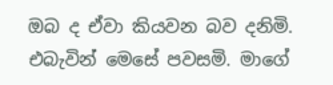ඔබ ද ඒවා කියවන බව දනිමි. එබැවින් මෙසේ පවසමි. මාගේ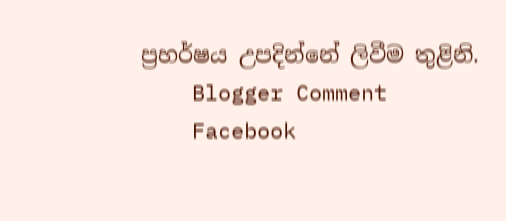ප්‍රහර්ෂය උපදින්නේ ලිවීම තුළිනි.
    Blogger Comment
    Facebook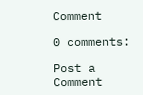Comment

0 comments:

Post a Comment